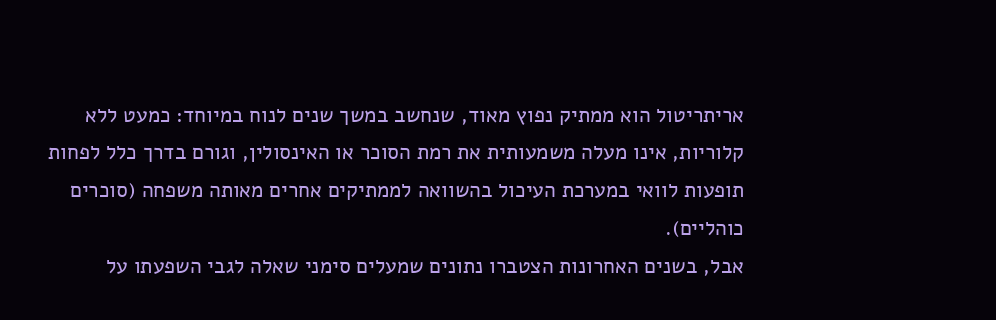אריתריטול הוא ממתיק נפוץ מאוד, שנחשב במשך שנים לנוח במיוחד: כמעט ללא קלוריות, אינו מעלה משמעותית את רמת הסוכר או האינסולין, וגורם בדרך כלל לפחות תופעות לוואי במערכת העיכול בהשוואה לממתיקים אחרים מאותה משפחה (סוכרים כוהליים).
אבל, בשנים האחרונות הצטברו נתונים שמעלים סימני שאלה לגבי השפעתו על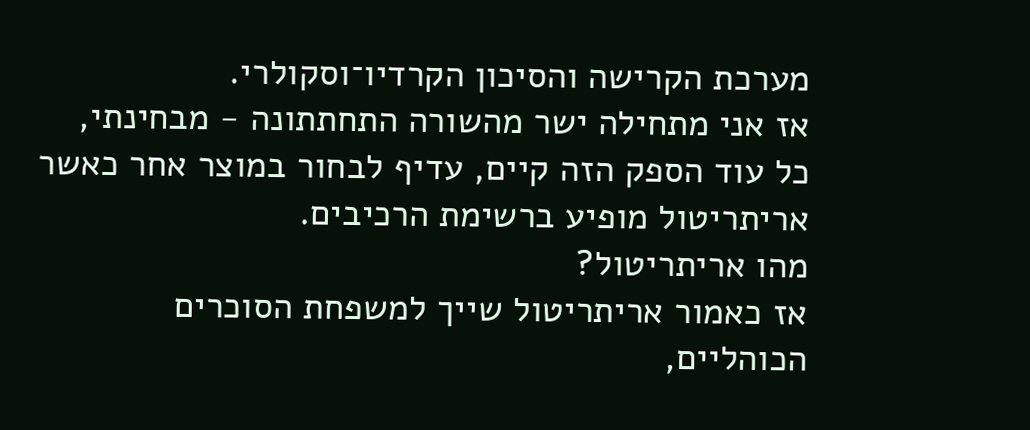מערכת הקרישה והסיכון הקרדיו־וסקולרי.
אז אני מתחילה ישר מהשורה התחתתונה - מבחינתי, כל עוד הספק הזה קיים, עדיף לבחור במוצר אחר כאשר אריתריטול מופיע ברשימת הרכיבים.
מהו אריתריטול?
אז כאמור אריתריטול שייך למשפחת הסוכרים הכוהליים,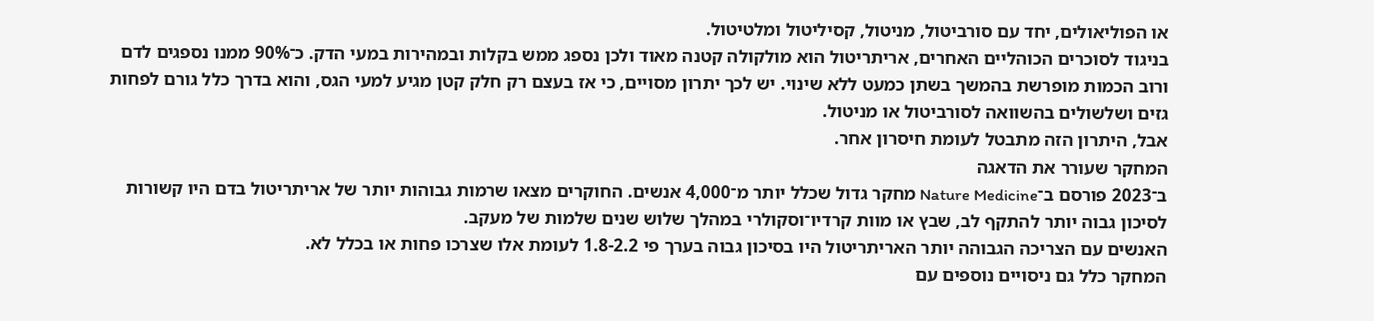או הפוליאולים, יחד עם סורביטול, מניטול, קסיליטול ומלטיטול.
בניגוד לסוכרים הכוהליים האחרים, אריתריטול הוא מולקולה קטנה מאוד ולכן נספג ממש בקלות ובמהירות במעי הדק. כ־90% ממנו נספגים לדם ורוב הכמות מופרשת בהמשך בשתן כמעט ללא שינוי. יש לכך יתרון מסויים, כי אז בעצם רק חלק קטן מגיע למעי הגס, והוא בדרך כלל גורם לפחות גזים ושלשולים בהשוואה לסורביטול או מניטול.
אבל, היתרון הזה מתבטל לעומת חיסרון אחר.
המחקר שעורר את הדאגה
ב־2023 פורסם ב־Nature Medicine מחקר גדול שכלל יותר מ־4,000 אנשים. החוקרים מצאו שרמות גבוהות יותר של אריתריטול בדם היו קשורות לסיכון גבוה יותר להתקף לב, שבץ או מוות קרדיו־וסקולרי במהלך שלוש שנים שלמות של מעקב.
האנשים עם הצריכה הגבוהה יותר האריתריטול היו בסיכון גבוה בערך פי 1.8-2.2 לעומת אלו שצרכו פחות או בכלל לא.
המחקר כלל גם ניסויים נוספים עם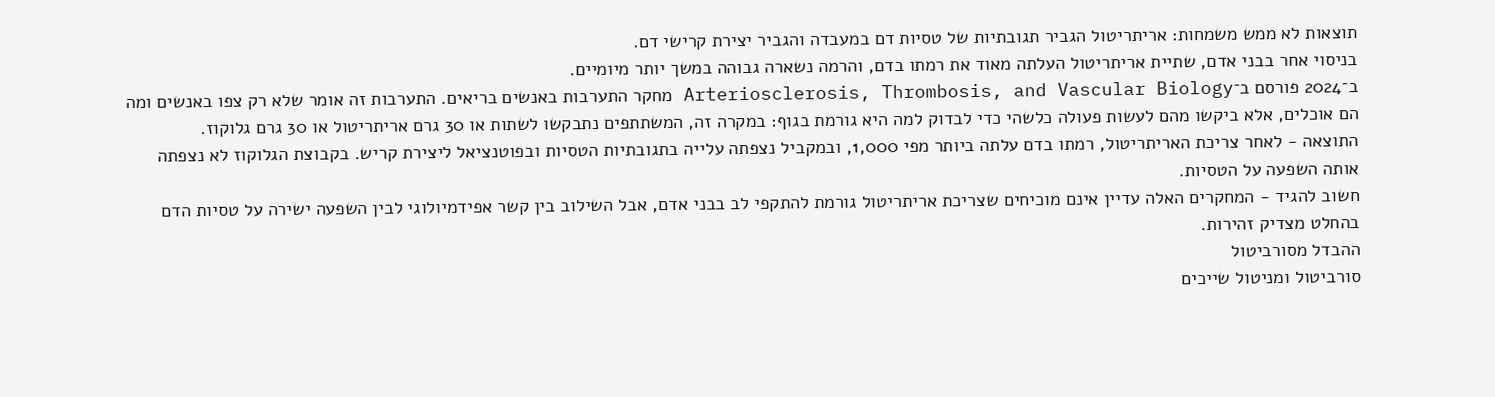תוצאות לא ממש משמחות: אריתריטול הגביר תגובתיות של טסיות דם במעבדה והגביר יצירת קרישי דם.
בניסוי אחר בבני אדם, שתיית אריתריטול העלתה מאוד את רמתו בדם, והרמה נשארה גבוהה במשך יותר מיומיים.
ב־2024 פורסם ב־Arteriosclerosis, Thrombosis, and Vascular Biology מחקר התערבות באנשים בריאים. התערבות זה אומר שלא רק צפו באנשים ומה הם אוכלים, אלא ביקשו מהם לעשות פעולה כלשהי כדי לבדוק למה היא גורמת בגוף: במקרה זה, המשתתפים נתבקשו לשתות או 30 גרם אריתריטול או 30 גרם גלוקוז.
התוצאה - לאחר צריכת האריתריטול, רמתו בדם עלתה ביותר מפי 1,000, ובמקביל נצפתה עלייה בתגובתיות הטסיות ובפוטנציאל ליצירת קריש. בקבוצת הגלוקוז לא נצפתה אותה השפעה על הטסיות.
חשוב להגיד - המחקרים האלה עדיין אינם מוכיחים שצריכת אריתריטול גורמת להתקפי לב בבני אדם, אבל השילוב בין קשר אפידמיולוגי לבין השפעה ישירה על טסיות הדם בהחלט מצדיק זהירות.
ההבדל מסורביטול
סורביטול ומניטול שייכים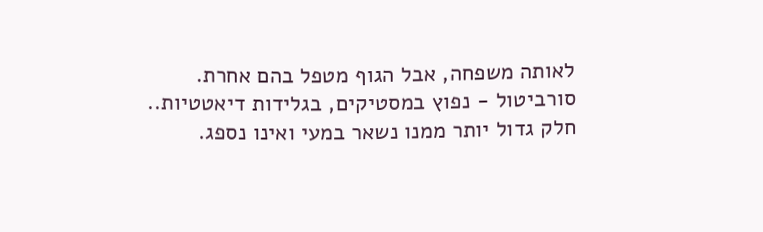לאותה משפחה, אבל הגוף מטפל בהם אחרת.
סורביטול - נפוץ במסטיקים, בגלידות דיאטטיות.. חלק גדול יותר ממנו נשאר במעי ואינו נספג.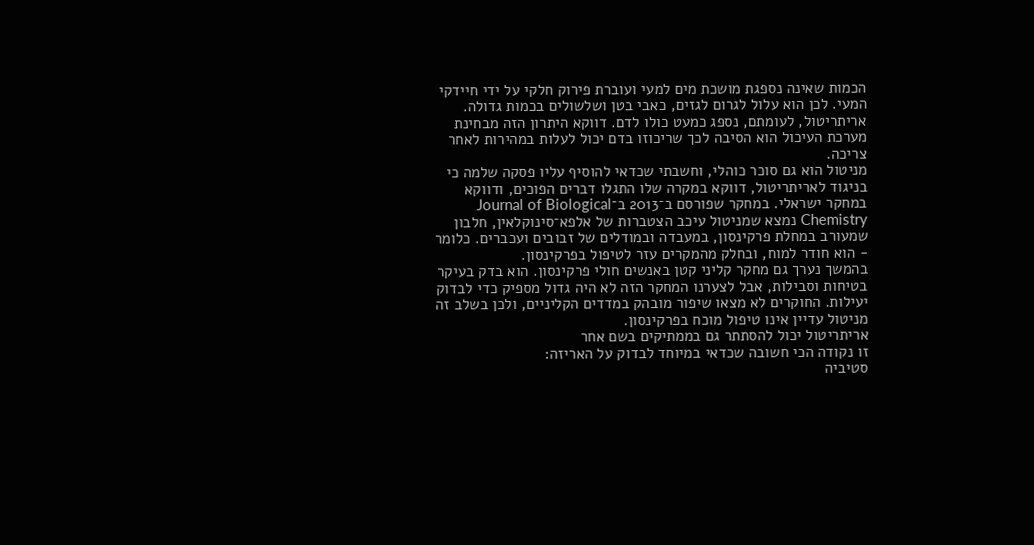הכמות שאינה נספגת מושכת מים למעי ועוברת פירוק חלקי על ידי חיידקי המעי. לכן הוא עלול לגרום לגזים, כאבי בטן ושלשולים בכמות גדולה.
אריתריטול, לעומתם, נספג כמעט כולו לדם. דווקא היתרון הזה מבחינת מערכת העיכול הוא הסיבה לכך שריכוזו בדם יכול לעלות במהירות לאחר צריכה.
מניטול הוא גם סוכר כוהלי, וחשבתי שכדאי להוסיף עליו פסקה שלמה כי בניגוד לאריתריטול, דווקא במקרה שלו התגלו דברים הפוכים, ודווקא במחקר ישראלי. במחקר שפורסם ב־2013 ב־Journal of Biological Chemistry נמצא שמניטול עיכב הצטברות של אלפא־סינוקלאין, חלבון שמעורב במחלת פרקינסון, במעבדה ובמודלים של זבובים ועכברים. כלומר - הוא חודר למוח, ובחלק מהמקרים עזר לטיפול בפרקינסון.
בהמשך נערך גם מחקר קליני קטן באנשים חולי פרקינסון. הוא בדק בעיקר בטיחות וסבילות, אבל לצערנו המחקר הזה לא היה גדול מספיק כדי לבדוק יעילות. החוקרים לא מצאו שיפור מובהק במדדים הקליניים, ולכן בשלב זה מניטול עדיין אינו טיפול מוכח בפרקינסון.
אריתריטול יכול להסתתר גם בממתיקים בשם אחר
זו נקודה הכי חשובה שכדאי במיוחד לבדוק על האריזה:
סטיביה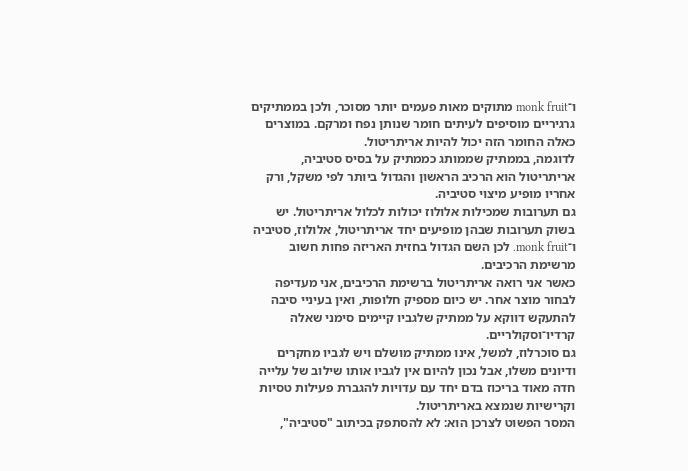ו־monk fruit מתוקים מאות פעמים יותר מסוכר, ולכן בממתיקים גרגיריים מוסיפים לעיתים חומר שנותן נפח ומרקם. במוצרים כאלה החומר הזה יכול להיות אריתריטול.
לדוגמה, בממתיק שממותג כממתיק על בסיס סטיביה, אריתריטול הוא הרכיב הראשון והגדול ביותר לפי משקל, ורק אחריו מופיע מיצוי סטיביה.
גם תערובות שמכילות אלולוז יכולות לכלול אריתריטול. יש בשוק תערובות שבהן מופיעים יחד אריתריטול, אלולוז, סטיביה ו־monk fruit. לכן השם הגדול בחזית האריזה פחות חשוב מרשימת הרכיבים.
כאשר אני רואה אריתריטול ברשימת הרכיבים, אני מעדיפה לבחור מוצר אחר. יש כיום מספיק חלופות, ואין בעיניי סיבה להתעקש דווקא על ממתיק שלגביו קיימים סימני שאלה קרדיו־וסקולריים.
גם סוכרלוז, למשל, אינו ממתיק מושלם ויש לגביו מחקרים ודיונים משלו, אבל נכון להיום אין לגביו אותו שילוב של עלייה חדה מאוד בריכוז בדם יחד עם עדויות להגברת פעילות טסיות וקרישיות שנמצא באריתריטול.
המסר הפשוט לצרכן הוא: לא להסתפק בכיתוב "סטיביה",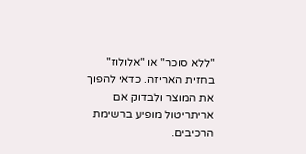"ללא סוכר" או "אלולוז" בחזית האריזה. כדאי להפוך את המוצר ולבדוק אם אריתריטול מופיע ברשימת הרכיבים.